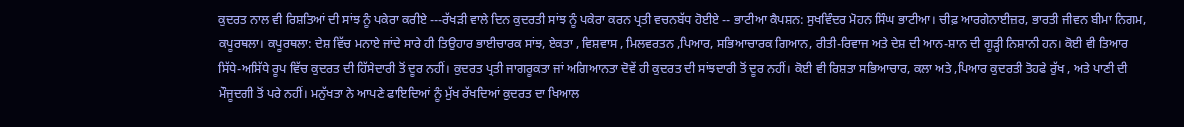ਕੁਦਰਤ ਨਾਲ ਵੀ ਰਿਸ਼ਤਿਆਂ ਦੀ ਸਾਂਝ ਨੂੰ ਪਕੇਰਾ ਕਰੀਏ ---ਰੱਖੜੀ ਵਾਲੇ ਦਿਨ ਕੁਦਰਤੀ ਸਾਂਝ ਨੂੰ ਪਕੇਰਾ ਕਰਨ ਪ੍ਰਤੀ ਵਚਨਬੱਧ ਹੋਈਏ -- ਭਾਟੀਆ ਕੈਪਸ਼ਨ: ਸੁਖਵਿੰਦਰ ਮੋਹਨ ਸਿੰਘ ਭਾਟੀਆ। ਚੀਫ਼ ਆਰਗੇਨਾਈਜ਼ਰ, ਭਾਰਤੀ ਜੀਵਨ ਬੀਮਾ ਨਿਗਮ, ਕਪੂਰਥਲਾ। ਕਪੂਰਥਲਾ: ਦੇਸ਼ ਵਿੱਚ ਮਨਾਏ ਜਾਂਦੇ ਸਾਰੇ ਹੀ ਤਿਉਹਾਰ ਭਾਈਚਾਰਕ ਸਾਂਝ, ਏਕਤਾ , ਵਿਸ਼ਵਾਸ , ਮਿਲਵਰਤਨ ,ਪਿਆਰ, ਸਭਿਆਚਾਰਕ ਗਿਆਨ, ਰੀਤੀ-ਰਿਵਾਜ ਅਤੇ ਦੇਸ਼ ਦੀ ਆਨ-ਸ਼ਾਨ ਦੀ ਗੂੜ੍ਹੀ ਨਿਸ਼ਾਨੀ ਹਨ। ਕੋਈ ਵੀ ਤਿਆਰ ਸਿੱਧੇ-ਅਸਿੱਧੇ ਰੂਪ ਵਿੱਚ ਕੁਦਰਤ ਦੀ ਹਿੱਸੇਦਾਰੀ ਤੋਂ ਦੂਰ ਨਹੀਂ। ਕੁਦਰਤ ਪ੍ਰਤੀ ਜਾਗਰੂਕਤਾ ਜਾਂ ਅਗਿਆਨਤਾ ਦੋਵੇਂ ਹੀ ਕੁਦਰਤ ਦੀ ਸਾਂਝਦਾਰੀ ਤੋਂ ਦੂਰ ਨਹੀਂ। ਕੋਈ ਵੀ ਰਿਸ਼ਤਾ ਸਭਿਆਚਾਰ, ਕਲਾ ਅਤੇ ,ਪਿਆਰ ਕੁਦਰਤੀ ਤੋਹਫੇ ਰੁੱਖ , ਅਤੇ ਪਾਣੀ ਦੀ ਮੌਜੂਦਗੀ ਤੋਂ ਪਰੇ ਨਹੀਂ। ਮਨੁੱਖਤਾ ਨੇ ਆਪਣੇ ਫਾਇਦਿਆਂ ਨੂੰ ਮੁੱਖ ਰੱਖਦਿਆਂ ਕੁਦਰਤ ਦਾ ਖਿਆਲ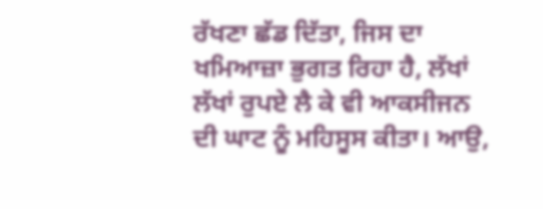ਰੱਖਣਾ ਛੱਡ ਦਿੱਤਾ, ਜਿਸ ਦਾ ਖਮਿਆਜ਼ਾ ਭੁਗਤ ਰਿਹਾ ਹੈ, ਲੱਖਾਂ ਲੱਖਾਂ ਰੁਪਏ ਲੈ ਕੇ ਵੀ ਆਕਸੀਜਨ ਦੀ ਘਾਟ ਨੂੰ ਮਹਿਸੂਸ ਕੀਤਾ। ਆਉ,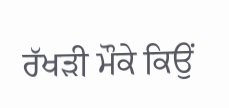ਰੱਖੜੀ ਮੌਕੇ ਕਿਉਂ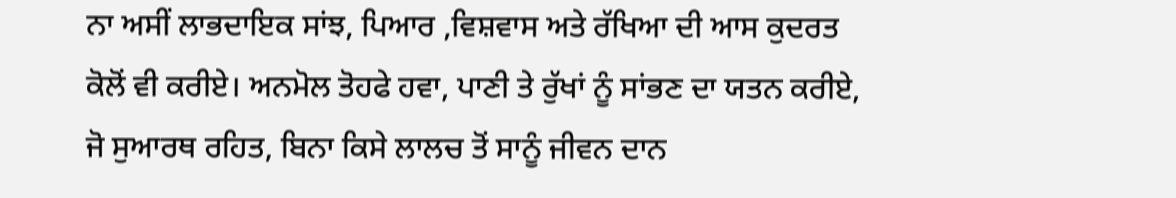ਨਾ ਅਸੀਂ ਲਾਭਦਾਇਕ ਸਾਂਝ, ਪਿਆਰ ,ਵਿਸ਼ਵਾਸ ਅਤੇ ਰੱਖਿਆ ਦੀ ਆਸ ਕੁਦਰਤ ਕੋਲੋਂ ਵੀ ਕਰੀਏ। ਅਨਮੋਲ ਤੋਹਫੇ ਹਵਾ, ਪਾਣੀ ਤੇ ਰੁੱਖਾਂ ਨੂੰ ਸਾਂਭਣ ਦਾ ਯਤਨ ਕਰੀਏ, ਜੋ ਸੁਆਰਥ ਰਹਿਤ, ਬਿਨਾ ਕਿਸੇ ਲਾਲਚ ਤੋਂ ਸਾਨੂੰ ਜੀਵਨ ਦਾਨ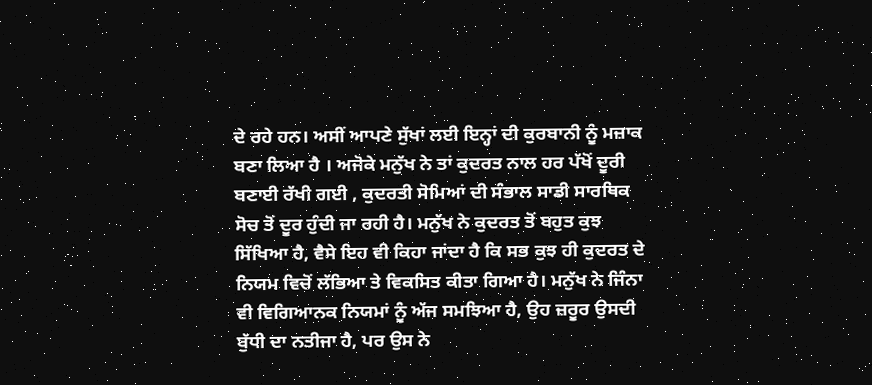ਦੇ ਰਹੇ ਹਨ। ਅਸੀਂ ਆਪਣੇ ਸੁੱਖਾਂ ਲਈ ਇਨ੍ਹਾਂ ਦੀ ਕੁਰਬਾਨੀ ਨੂੰ ਮਜ਼ਾਕ ਬਣਾ ਲਿਆ ਹੈ । ਅਜੋਕੇ ਮਨੁੱਖ ਨੇ ਤਾਂ ਕੁਦਰਤ ਨਾਲ ਹਰ ਪੱਖੋਂ ਦੂਰੀ ਬਣਾਈ ਰੱਖੀ ਗਈ , ਕੁਦਰਤੀ ਸੋਮਿਆਂ ਦੀ ਸੰਭਾਲ ਸਾਡੀ ਸਾਰਥਿਕ ਸੋਚ ਤੋਂ ਦੂਰ ਹੁੰਦੀ ਜਾ ਰਹੀ ਹੈ। ਮਨੁੱਖ ਨੇ ਕੁਦਰਤ ਤੋਂ ਬਹੁਤ ਕੁਝ ਸਿੱਖਿਆ ਹੈ, ਵੈਸੇ ਇਹ ਵੀ ਕਿਹਾ ਜਾਂਦਾ ਹੈ ਕਿ ਸਭ ਕੁਝ ਹੀ ਕੁਦਰਤ ਦੇ ਨਿਯਮ ਵਿਚੋਂ ਲੱਭਿਆ ਤੇ ਵਿਕਸਿਤ ਕੀਤਾ ਗਿਆ ਹੈ। ਮਨੁੱਖ ਨੇ ਜਿੰਨਾ ਵੀ ਵਿਗਿਆਨਕ ਨਿਯਮਾਂ ਨੂੰ ਅੱਜ ਸਮਝਿਆ ਹੈ, ਉਹ ਜ਼ਰੂਰ ਉਸਦੀ ਬੁੱਧੀ ਦਾ ਨਤੀਜਾ ਹੈ, ਪਰ ਉਸ ਨੇ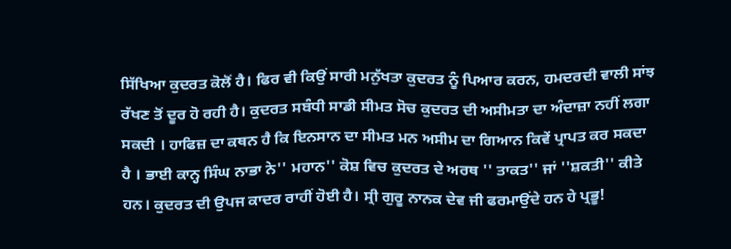ਸਿੱਖਿਆ ਕੁਦਰਤ ਕੋਲੋਂ ਹੈ। ਫਿਰ ਵੀ ਕਿਉਂ ਸਾਰੀ ਮਨੁੱਖਤਾ ਕੁਦਰਤ ਨੂੰ ਪਿਆਰ ਕਰਨ, ਹਮਦਰਦੀ ਵਾਲੀ ਸਾਂਝ ਰੱਖਣ ਤੋਂ ਦੂਰ ਹੋ ਰਹੀ ਹੈ। ਕੁਦਰਤ ਸਬੰਧੀ ਸਾਡੀ ਸੀਮਤ ਸੋਚ ਕੁਦਰਤ ਦੀ ਅਸੀਮਤਾ ਦਾ ਅੰਦਾਜ਼ਾ ਨਹੀਂ ਲਗਾ ਸਕਦੀ । ਹਾਫਿਜ਼ ਦਾ ਕਥਨ ਹੈ ਕਿ ਇਨਸਾਨ ਦਾ ਸੀਮਤ ਮਨ ਅਸੀਮ ਦਾ ਗਿਆਨ ਕਿਵੇਂ ਪ੍ਰਾਪਤ ਕਰ ਸਕਦਾ ਹੈ । ਭਾਈ ਕਾਨ੍ਹ ਸਿੰਘ ਨਾਭਾ ਨੇ'' ਮਹਾਨ'' ਕੋਸ਼ ਵਿਚ ਕੁਦਰਤ ਦੇ ਅਰਥ '' ਤਾਕਤ'' ਜਾਂ ''ਸ਼ਕਤੀ'' ਕੀਤੇ ਹਨ। ਕੁਦਰਤ ਦੀ ਉਪਜ ਕਾਦਰ ਰਾਹੀਂ ਹੋਈ ਹੈ। ਸ੍ਰੀ ਗੁਰੂ ਨਾਨਕ ਦੇਵ ਜੀ ਫਰਮਾਉਂਦੇ ਹਨ ਹੇ ਪ੍ਰਭੂ!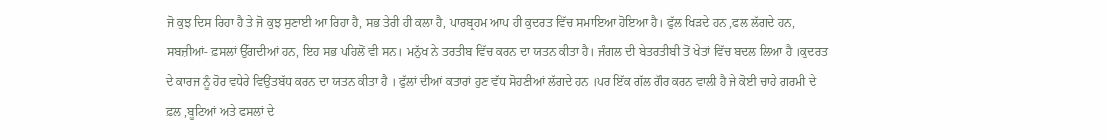ਜੋ ਕੁਝ ਦਿਸ ਰਿਹਾ ਹੈ ਤੇ ਜੋ ਕੁਝ ਸੁਣਾਈ ਆ ਰਿਹਾ ਹੈ, ਸਭ ਤੇਰੀ ਹੀ ਕਲਾ ਹੈ, ਪਾਰਬ੍ਰਹਮ ਆਪ ਹੀ ਕੁਦਰਤ ਵਿੱਚ ਸਮਾਇਆ ਹੋਇਆ ਹੈ। ਫੁੱਲ ਖਿੜਦੇ ਹਨ ,ਫਲ ਲੱਗਦੇ ਹਨ, ਸਬਜ਼ੀਆਂ- ਫ਼ਸਲਾਂ ਉੱਗਦੀਆਂ ਹਨ, ਇਹ ਸਭ ਪਹਿਲੋਂ ਵੀ ਸਨ। ਮਨੁੱਖ ਨੇ ਤਰਤੀਬ ਵਿੱਚ ਕਰਨ ਦਾ ਯਤਨ ਕੀਤਾ ਹੈ। ਜੰਗਲ ਦੀ ਬੇਤਰਤੀਬੀ ਤੋਂ ਖੇਤਾਂ ਵਿੱਚ ਬਦਲ ਲਿਆ ਹੈ ।ਕੁਦਰਤ ਦੇ ਕਾਰਜ ਨੂੰ ਹੋਰ ਵਧੇਰੇ ਵਿਉਂਤਬੱਧ ਕਰਨ ਦਾ ਯਤਨ ਕੀਤਾ ਹੈ । ਫੁੱਲਾਂ ਦੀਆਂ ਕਤਾਰਾਂ ਹੁਣ ਵੱਧ ਸੋਹਣੀਆਂ ਲੱਗਦੇ ਹਨ ।ਪਰ ਇੱਕ ਗੱਲ ਗੌਰ ਕਰਨ ਵਾਲੀ ਹੈ ਜੇ ਕੋਈ ਚਾਹੇ ਗਰਮੀ ਦੇ ਫ਼ਲ ,ਬੂਟਿਆਂ ਅਤੇ ਫਸਲਾਂ ਦੇ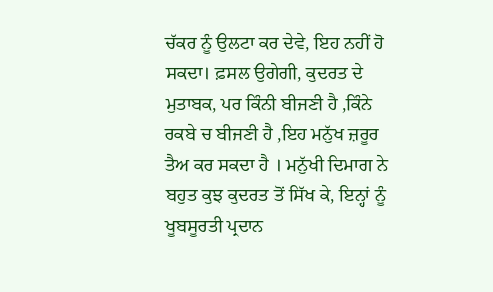ਚੱਕਰ ਨੂੰ ਉਲਟਾ ਕਰ ਦੇਵੇ, ਇਹ ਨਹੀਂ ਹੋ ਸਕਦਾ। ਫ਼ਸਲ ਉਗੇਗੀ, ਕੁਦਰਤ ਦੇ ਮੁਤਾਬਕ, ਪਰ ਕਿੰਨੀ ਬੀਜਣੀ ਹੈ ,ਕਿੰਨੇ ਰਕਬੇ ਚ ਬੀਜਣੀ ਹੈ ,ਇਹ ਮਨੁੱਖ ਜ਼ਰੂਰ ਤੈਅ ਕਰ ਸਕਦਾ ਹੈ । ਮਨੁੱਖੀ ਦਿਮਾਗ ਨੇ ਬਹੁਤ ਕੁਝ ਕੁਦਰਤ ਤੋਂ ਸਿੱਖ ਕੇ, ਇਨ੍ਹਾਂ ਨੂੰ ਖੂਬਸੂਰਤੀ ਪ੍ਰਦਾਨ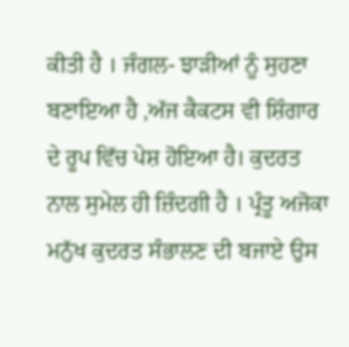ਕੀਤੀ ਹੈ । ਜੰਗਲ- ਝਾੜੀਆਂ ਨੂੰ ਸੁਹਣਾ ਬਣਾਇਆ ਹੈ ,ਅੱਜ ਕੈਕਟਸ ਵੀ ਸ਼ਿੰਗਾਰ ਦੇ ਰੂਪ ਵਿੱਚ ਪੇਸ਼ ਹੋਇਆ ਹੈ। ਕੁਦਰਤ ਨਾਲ ਸੁਮੇਲ ਹੀ ਜ਼ਿੰਦਗੀ ਹੈ । ਪ੍ਰੰਤੂ ਅਜੋਕਾ ਮਨੁੱਖ ਕੁਦਰਤ ਸੰਭਾਲਣ ਦੀ ਬਜਾਏ ਉਸ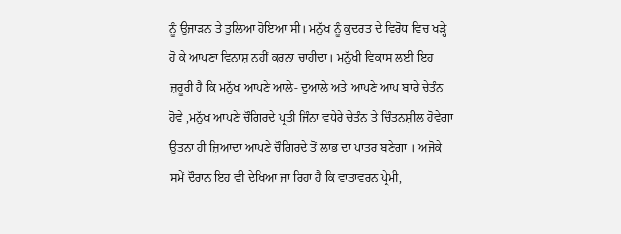ਨੂੰ ਉਜਾੜਨ ਤੇ ਤੁਲਿਆ ਹੋਇਆ ਸੀ। ਮਨੁੱਖ ਨੂੰ ਕੁਦਰਤ ਦੇ ਵਿਰੋਧ ਵਿਚ ਖੜ੍ਹੇ ਹੋ ਕੇ ਆਪਣਾ ਵਿਨਾਸ਼ ਨਹੀਂ ਕਰਨਾ ਚਾਹੀਦਾ। ਮਨੁੱਖੀ ਵਿਕਾਸ ਲਈ ਇਹ ਜ਼ਰੂਰੀ ਹੈ ਕਿ ਮਨੁੱਖ ਆਪਣੇ ਆਲੇ- ਦੁਆਲੇ ਅਤੇ ਆਪਣੇ ਆਪ ਬਾਰੇ ਚੇਤੰਨ ਹੋਵੇ ,ਮਨੁੱਖ ਆਪਣੇ ਚੌਗਿਰਦੇ ਪ੍ਰਤੀ ਜਿੰਨਾ ਵਧੇਰੇ ਚੇਤੰਨ ਤੇ ਚਿੰਤਨਸ਼ੀਲ ਹੋਵੇਗਾ ਉਤਨਾ ਹੀ ਜ਼ਿਆਦਾ ਆਪਣੇ ਚੌਗਿਰਦੇ ਤੋਂ ਲਾਭ ਦਾ ਪਾਤਰ ਬਣੇਗਾ । ਅਜੋਕੇ ਸਮੇਂ ਦੌਰਾਨ ਇਹ ਵੀ ਦੇਖਿਆ ਜਾ ਰਿਹਾ ਹੈ ਕਿ ਵਾਤਾਵਰਨ ਪ੍ਰੇਮੀ,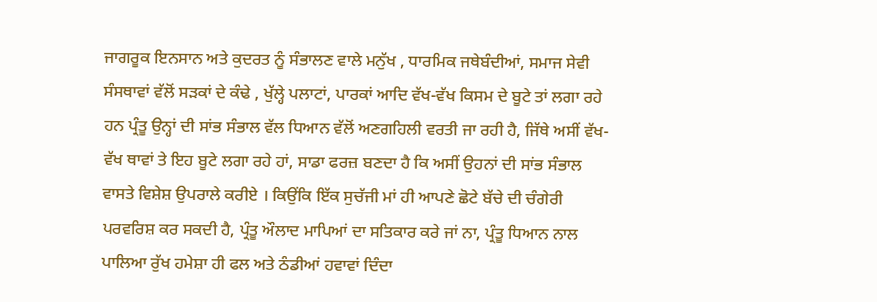ਜਾਗਰੂਕ ਇਨਸਾਨ ਅਤੇ ਕੁਦਰਤ ਨੂੰ ਸੰਭਾਲਣ ਵਾਲੇ ਮਨੁੱਖ , ਧਾਰਮਿਕ ਜਥੇਬੰਦੀਆਂ, ਸਮਾਜ ਸੇਵੀ ਸੰਸਥਾਵਾਂ ਵੱਲੋਂ ਸੜਕਾਂ ਦੇ ਕੰਢੇ , ਖੁੱਲ੍ਹੇ ਪਲਾਟਾਂ, ਪਾਰਕਾਂ ਆਦਿ ਵੱਖ-ਵੱਖ ਕਿਸਮ ਦੇ ਬੂਟੇ ਤਾਂ ਲਗਾ ਰਹੇ ਹਨ ਪ੍ਰੰਤੂ ਉਨ੍ਹਾਂ ਦੀ ਸਾਂਭ ਸੰਭਾਲ ਵੱਲ ਧਿਆਨ ਵੱਲੋਂ ਅਣਗਹਿਲੀ ਵਰਤੀ ਜਾ ਰਹੀ ਹੈ, ਜਿੱਥੇ ਅਸੀਂ ਵੱਖ-ਵੱਖ ਥਾਵਾਂ ਤੇ ਇਹ ਬੂਟੇ ਲਗਾ ਰਹੇ ਹਾਂ, ਸਾਡਾ ਫਰਜ਼ ਬਣਦਾ ਹੈ ਕਿ ਅਸੀਂ ਉਹਨਾਂ ਦੀ ਸਾਂਭ ਸੰਭਾਲ ਵਾਸਤੇ ਵਿਸ਼ੇਸ਼ ਉਪਰਾਲੇ ਕਰੀਏ । ਕਿਉਂਕਿ ਇੱਕ ਸੁਚੱਜੀ ਮਾਂ ਹੀ ਆਪਣੇ ਛੋਟੇ ਬੱਚੇ ਦੀ ਚੰਗੇਰੀ ਪਰਵਰਿਸ਼ ਕਰ ਸਕਦੀ ਹੈ, ਪ੍ਰੰਤੂ ਔਲਾਦ ਮਾਪਿਆਂ ਦਾ ਸਤਿਕਾਰ ਕਰੇ ਜਾਂ ਨਾ, ਪ੍ਰੰਤੂ ਧਿਆਨ ਨਾਲ ਪਾਲਿਆ ਰੁੱਖ ਹਮੇਸ਼ਾ ਹੀ ਫਲ ਅਤੇ ਠੰਡੀਆਂ ਹਵਾਵਾਂ ਦਿੰਦਾ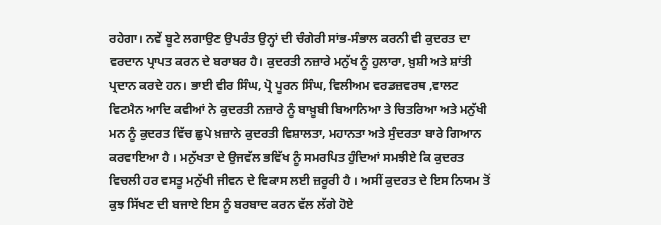ਰਹੇਗਾ। ਨਵੇਂ ਬੂਟੇ ਲਗਾਉਣ ਉਪਰੰਤ ਉਨ੍ਹਾਂ ਦੀ ਚੰਗੇਰੀ ਸਾਂਭ-ਸੰਭਾਲ ਕਰਨੀ ਵੀ ਕੁਦਰਤ ਦਾ ਵਰਦਾਨ ਪ੍ਰਾਪਤ ਕਰਨ ਦੇ ਬਰਾਬਰ ਹੈ। ਕੁਦਰਤੀ ਨਜ਼ਾਰੇ ਮਨੁੱਖ ਨੂੰ ਹੁਲਾਰਾ, ਖ਼ੁਸ਼ੀ ਅਤੇ ਸ਼ਾਂਤੀ ਪ੍ਰਦਾਨ ਕਰਦੇ ਹਨ। ਭਾਈ ਵੀਰ ਸਿੰਘ, ਪ੍ਰੋ ਪੂਰਨ ਸਿੰਘ, ਵਿਲੀਅਮ ਵਰਡਜ਼ਵਰਥ ,ਵਾਲਟ ਵਿਟਮੈਨ ਆਦਿ ਕਵੀਆਂ ਨੇ ਕੁਦਰਤੀ ਨਜ਼ਾਰੇ ਨੂੰ ਬਾਖ਼ੂਬੀ ਬਿਆਨਿਆ ਤੇ ਚਿਤਰਿਆ ਅਤੇ ਮਨੁੱਖੀ ਮਨ ਨੂੰ ਕੁਦਰਤ ਵਿੱਚ ਛੁਪੇ ਖ਼ਜ਼ਾਨੇ ਕੁਦਰਤੀ ਵਿਸ਼ਾਲਤਾ, ਮਹਾਨਤਾ ਅਤੇ ਸੁੰਦਰਤਾ ਬਾਰੇ ਗਿਆਨ ਕਰਵਾਇਆ ਹੈ । ਮਨੁੱਖਤਾ ਦੇ ਉਜਵੱਲ ਭਵਿੱਖ ਨੂੰ ਸਮਰਪਿਤ ਹੁੰਦਿਆਂ ਸਮਝੀਏ ਕਿ ਕੁਦਰਤ ਵਿਚਲੀ ਹਰ ਵਸਤੂ ਮਨੁੱਖੀ ਜੀਵਨ ਦੇ ਵਿਕਾਸ ਲਈ ਜ਼ਰੂਰੀ ਹੈ । ਅਸੀਂ ਕੁਦਰਤ ਦੇ ਇਸ ਨਿਯਮ ਤੋਂ ਕੁਝ ਸਿੱਖਣ ਦੀ ਬਜਾਏ ਇਸ ਨੂੰ ਬਰਬਾਦ ਕਰਨ ਵੱਲ ਲੱਗੇ ਹੋਏ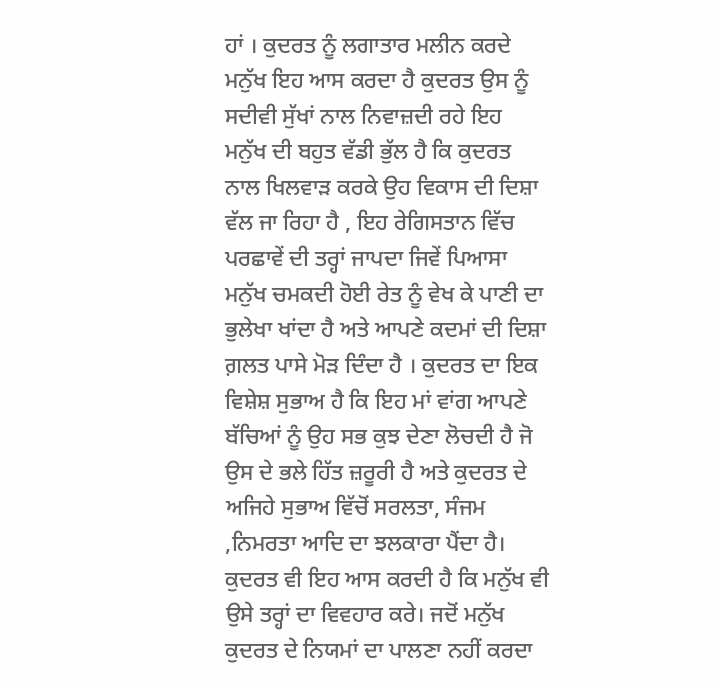ਹਾਂ । ਕੁਦਰਤ ਨੂੰ ਲਗਾਤਾਰ ਮਲੀਨ ਕਰਦੇ ਮਨੁੱਖ ਇਹ ਆਸ ਕਰਦਾ ਹੈ ਕੁਦਰਤ ਉਸ ਨੂੰ ਸਦੀਵੀ ਸੁੱਖਾਂ ਨਾਲ ਨਿਵਾਜ਼ਦੀ ਰਹੇ ਇਹ ਮਨੁੱਖ ਦੀ ਬਹੁਤ ਵੱਡੀ ਭੁੱਲ ਹੈ ਕਿ ਕੁਦਰਤ ਨਾਲ ਖਿਲਵਾੜ ਕਰਕੇ ਉਹ ਵਿਕਾਸ ਦੀ ਦਿਸ਼ਾ ਵੱਲ ਜਾ ਰਿਹਾ ਹੈ , ਇਹ ਰੇਗਿਸਤਾਨ ਵਿੱਚ ਪਰਛਾਵੇਂ ਦੀ ਤਰ੍ਹਾਂ ਜਾਪਦਾ ਜਿਵੇਂ ਪਿਆਸਾ ਮਨੁੱਖ ਚਮਕਦੀ ਹੋਈ ਰੇਤ ਨੂੰ ਵੇਖ ਕੇ ਪਾਣੀ ਦਾ ਭੁਲੇਖਾ ਖਾਂਦਾ ਹੈ ਅਤੇ ਆਪਣੇ ਕਦਮਾਂ ਦੀ ਦਿਸ਼ਾ ਗ਼ਲਤ ਪਾਸੇ ਮੋੜ ਦਿੰਦਾ ਹੈ । ਕੁਦਰਤ ਦਾ ਇਕ ਵਿਸ਼ੇਸ਼ ਸੁਭਾਅ ਹੈ ਕਿ ਇਹ ਮਾਂ ਵਾਂਗ ਆਪਣੇ ਬੱਚਿਆਂ ਨੂੰ ਉਹ ਸਭ ਕੁਝ ਦੇਣਾ ਲੋਚਦੀ ਹੈ ਜੋ ਉਸ ਦੇ ਭਲੇ ਹਿੱਤ ਜ਼ਰੂਰੀ ਹੈ ਅਤੇ ਕੁਦਰਤ ਦੇ ਅਜਿਹੇ ਸੁਭਾਅ ਵਿੱਚੋਂ ਸਰਲਤਾ, ਸੰਜਮ ,ਨਿਮਰਤਾ ਆਦਿ ਦਾ ਝਲਕਾਰਾ ਪੈਂਦਾ ਹੈ। ਕੁਦਰਤ ਵੀ ਇਹ ਆਸ ਕਰਦੀ ਹੈ ਕਿ ਮਨੁੱਖ ਵੀ ਉਸੇ ਤਰ੍ਹਾਂ ਦਾ ਵਿਵਹਾਰ ਕਰੇ। ਜਦੋਂ ਮਨੁੱਖ ਕੁਦਰਤ ਦੇ ਨਿਯਮਾਂ ਦਾ ਪਾਲਣਾ ਨਹੀਂ ਕਰਦਾ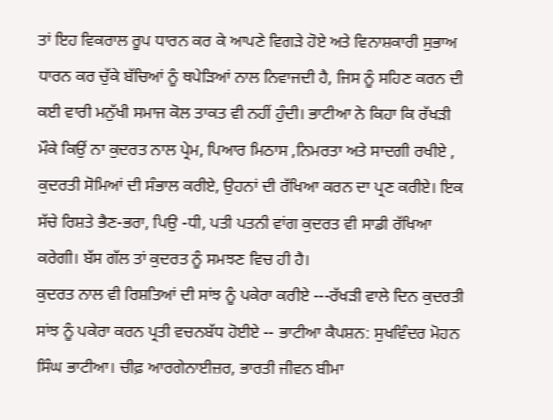ਤਾਂ ਇਹ ਵਿਕਰਾਲ ਰੂਪ ਧਾਰਨ ਕਰ ਕੇ ਆਪਣੇ ਵਿਗੜੇ ਹੋਏ ਅਤੇ ਵਿਨਾਸ਼ਕਾਰੀ ਸੁਭਾਅ ਧਾਰਨ ਕਰ ਚੁੱਕੇ ਬੱਚਿਆਂ ਨੂੰ ਥਪੇਡ਼ਿਆਂ ਨਾਲ ਨਿਵਾਜਦੀ ਹੈ, ਜਿਸ ਨੂੰ ਸਹਿਣ ਕਰਨ ਦੀ ਕਈ ਵਾਰੀ ਮਨੁੱਖੀ ਸਮਾਜ ਕੋਲ ਤਾਕਤ ਵੀ ਨਹੀਂ ਹੁੰਦੀ। ਭਾਟੀਆ ਨੇ ਕਿਹਾ ਕਿ ਰੱਖੜੀ ਮੌਕੇ ਕਿਉਂ ਨਾ ਕੁਦਰਤ ਨਾਲ ਪ੍ਰੇਮ, ਪਿਆਰ ਮਿਠਾਸ ,ਨਿਮਰਤਾ ਅਤੇ ਸਾਦਗੀ ਰਖੀਏ , ਕੁਦਰਤੀ ਸੋਮਿਆਂ ਦੀ ਸੰਭਾਲ ਕਰੀਏ, ਉਹਨਾਂ ਦੀ ਰੱਖਿਆ ਕਰਨ ਦਾ ਪ੍ਰਣ ਕਰੀਏ। ਇਕ ਸੱਚੇ ਰਿਸ਼ਤੇ ਭੈਣ-ਭਰਾ, ਪਿਉ -ਧੀ, ਪਤੀ ਪਤਨੀ ਵਾਂਗ ਕੁਦਰਤ ਵੀ ਸਾਡੀ ਰੱਖਿਆ ਕਰੇਗੀ। ਬੱਸ ਗੱਲ ਤਾਂ ਕੁਦਰਤ ਨੂੰ ਸਮਝਣ ਵਿਚ ਹੀ ਹੈ।
ਕੁਦਰਤ ਨਾਲ ਵੀ ਰਿਸ਼ਤਿਆਂ ਦੀ ਸਾਂਝ ਨੂੰ ਪਕੇਰਾ ਕਰੀਏ ---ਰੱਖੜੀ ਵਾਲੇ ਦਿਨ ਕੁਦਰਤੀ ਸਾਂਝ ਨੂੰ ਪਕੇਰਾ ਕਰਨ ਪ੍ਰਤੀ ਵਚਨਬੱਧ ਹੋਈਏ -- ਭਾਟੀਆ ਕੈਪਸ਼ਨ: ਸੁਖਵਿੰਦਰ ਮੋਹਨ ਸਿੰਘ ਭਾਟੀਆ। ਚੀਫ਼ ਆਰਗੇਨਾਈਜ਼ਰ, ਭਾਰਤੀ ਜੀਵਨ ਬੀਮਾ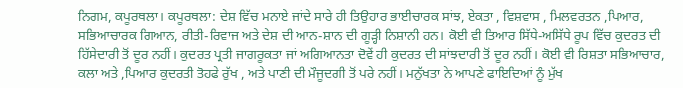ਨਿਗਮ, ਕਪੂਰਥਲਾ। ਕਪੂਰਥਲਾ: ਦੇਸ਼ ਵਿੱਚ ਮਨਾਏ ਜਾਂਦੇ ਸਾਰੇ ਹੀ ਤਿਉਹਾਰ ਭਾਈਚਾਰਕ ਸਾਂਝ, ਏਕਤਾ , ਵਿਸ਼ਵਾਸ , ਮਿਲਵਰਤਨ ,ਪਿਆਰ, ਸਭਿਆਚਾਰਕ ਗਿਆਨ, ਰੀਤੀ-ਰਿਵਾਜ ਅਤੇ ਦੇਸ਼ ਦੀ ਆਨ-ਸ਼ਾਨ ਦੀ ਗੂੜ੍ਹੀ ਨਿਸ਼ਾਨੀ ਹਨ। ਕੋਈ ਵੀ ਤਿਆਰ ਸਿੱਧੇ-ਅਸਿੱਧੇ ਰੂਪ ਵਿੱਚ ਕੁਦਰਤ ਦੀ ਹਿੱਸੇਦਾਰੀ ਤੋਂ ਦੂਰ ਨਹੀਂ। ਕੁਦਰਤ ਪ੍ਰਤੀ ਜਾਗਰੂਕਤਾ ਜਾਂ ਅਗਿਆਨਤਾ ਦੋਵੇਂ ਹੀ ਕੁਦਰਤ ਦੀ ਸਾਂਝਦਾਰੀ ਤੋਂ ਦੂਰ ਨਹੀਂ। ਕੋਈ ਵੀ ਰਿਸ਼ਤਾ ਸਭਿਆਚਾਰ, ਕਲਾ ਅਤੇ ,ਪਿਆਰ ਕੁਦਰਤੀ ਤੋਹਫੇ ਰੁੱਖ , ਅਤੇ ਪਾਣੀ ਦੀ ਮੌਜੂਦਗੀ ਤੋਂ ਪਰੇ ਨਹੀਂ। ਮਨੁੱਖਤਾ ਨੇ ਆਪਣੇ ਫਾਇਦਿਆਂ ਨੂੰ ਮੁੱਖ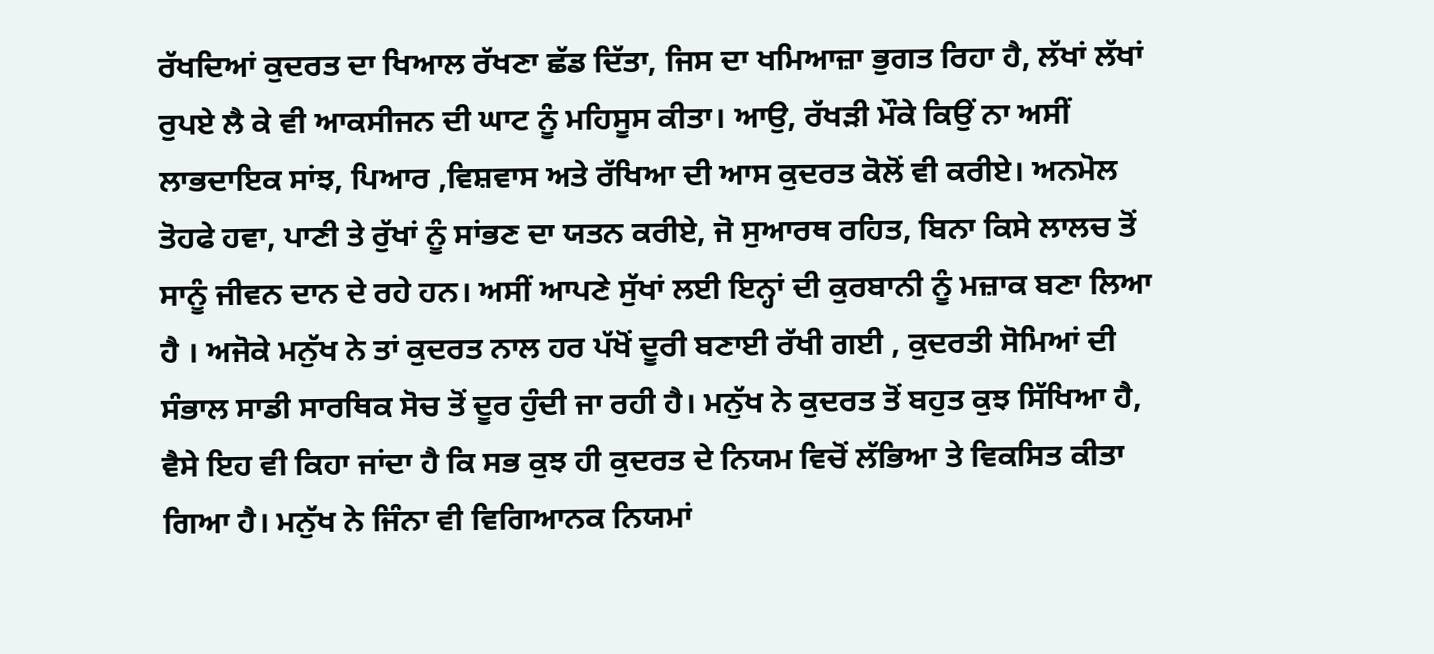ਰੱਖਦਿਆਂ ਕੁਦਰਤ ਦਾ ਖਿਆਲ ਰੱਖਣਾ ਛੱਡ ਦਿੱਤਾ, ਜਿਸ ਦਾ ਖਮਿਆਜ਼ਾ ਭੁਗਤ ਰਿਹਾ ਹੈ, ਲੱਖਾਂ ਲੱਖਾਂ ਰੁਪਏ ਲੈ ਕੇ ਵੀ ਆਕਸੀਜਨ ਦੀ ਘਾਟ ਨੂੰ ਮਹਿਸੂਸ ਕੀਤਾ। ਆਉ, ਰੱਖੜੀ ਮੌਕੇ ਕਿਉਂ ਨਾ ਅਸੀਂ ਲਾਭਦਾਇਕ ਸਾਂਝ, ਪਿਆਰ ,ਵਿਸ਼ਵਾਸ ਅਤੇ ਰੱਖਿਆ ਦੀ ਆਸ ਕੁਦਰਤ ਕੋਲੋਂ ਵੀ ਕਰੀਏ। ਅਨਮੋਲ ਤੋਹਫੇ ਹਵਾ, ਪਾਣੀ ਤੇ ਰੁੱਖਾਂ ਨੂੰ ਸਾਂਭਣ ਦਾ ਯਤਨ ਕਰੀਏ, ਜੋ ਸੁਆਰਥ ਰਹਿਤ, ਬਿਨਾ ਕਿਸੇ ਲਾਲਚ ਤੋਂ ਸਾਨੂੰ ਜੀਵਨ ਦਾਨ ਦੇ ਰਹੇ ਹਨ। ਅਸੀਂ ਆਪਣੇ ਸੁੱਖਾਂ ਲਈ ਇਨ੍ਹਾਂ ਦੀ ਕੁਰਬਾਨੀ ਨੂੰ ਮਜ਼ਾਕ ਬਣਾ ਲਿਆ ਹੈ । ਅਜੋਕੇ ਮਨੁੱਖ ਨੇ ਤਾਂ ਕੁਦਰਤ ਨਾਲ ਹਰ ਪੱਖੋਂ ਦੂਰੀ ਬਣਾਈ ਰੱਖੀ ਗਈ , ਕੁਦਰਤੀ ਸੋਮਿਆਂ ਦੀ ਸੰਭਾਲ ਸਾਡੀ ਸਾਰਥਿਕ ਸੋਚ ਤੋਂ ਦੂਰ ਹੁੰਦੀ ਜਾ ਰਹੀ ਹੈ। ਮਨੁੱਖ ਨੇ ਕੁਦਰਤ ਤੋਂ ਬਹੁਤ ਕੁਝ ਸਿੱਖਿਆ ਹੈ, ਵੈਸੇ ਇਹ ਵੀ ਕਿਹਾ ਜਾਂਦਾ ਹੈ ਕਿ ਸਭ ਕੁਝ ਹੀ ਕੁਦਰਤ ਦੇ ਨਿਯਮ ਵਿਚੋਂ ਲੱਭਿਆ ਤੇ ਵਿਕਸਿਤ ਕੀਤਾ ਗਿਆ ਹੈ। ਮਨੁੱਖ ਨੇ ਜਿੰਨਾ ਵੀ ਵਿਗਿਆਨਕ ਨਿਯਮਾਂ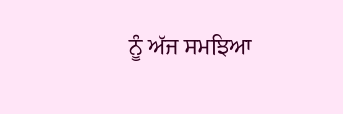ਨੂੰ ਅੱਜ ਸਮਝਿਆ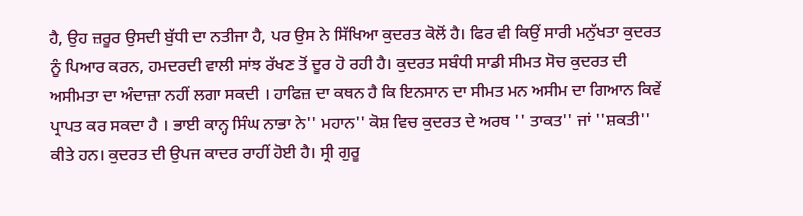ਹੈ, ਉਹ ਜ਼ਰੂਰ ਉਸਦੀ ਬੁੱਧੀ ਦਾ ਨਤੀਜਾ ਹੈ, ਪਰ ਉਸ ਨੇ ਸਿੱਖਿਆ ਕੁਦਰਤ ਕੋਲੋਂ ਹੈ। ਫਿਰ ਵੀ ਕਿਉਂ ਸਾਰੀ ਮਨੁੱਖਤਾ ਕੁਦਰਤ ਨੂੰ ਪਿਆਰ ਕਰਨ, ਹਮਦਰਦੀ ਵਾਲੀ ਸਾਂਝ ਰੱਖਣ ਤੋਂ ਦੂਰ ਹੋ ਰਹੀ ਹੈ। ਕੁਦਰਤ ਸਬੰਧੀ ਸਾਡੀ ਸੀਮਤ ਸੋਚ ਕੁਦਰਤ ਦੀ ਅਸੀਮਤਾ ਦਾ ਅੰਦਾਜ਼ਾ ਨਹੀਂ ਲਗਾ ਸਕਦੀ । ਹਾਫਿਜ਼ ਦਾ ਕਥਨ ਹੈ ਕਿ ਇਨਸਾਨ ਦਾ ਸੀਮਤ ਮਨ ਅਸੀਮ ਦਾ ਗਿਆਨ ਕਿਵੇਂ ਪ੍ਰਾਪਤ ਕਰ ਸਕਦਾ ਹੈ । ਭਾਈ ਕਾਨ੍ਹ ਸਿੰਘ ਨਾਭਾ ਨੇ'' ਮਹਾਨ'' ਕੋਸ਼ ਵਿਚ ਕੁਦਰਤ ਦੇ ਅਰਥ '' ਤਾਕਤ'' ਜਾਂ ''ਸ਼ਕਤੀ'' ਕੀਤੇ ਹਨ। ਕੁਦਰਤ ਦੀ ਉਪਜ ਕਾਦਰ ਰਾਹੀਂ ਹੋਈ ਹੈ। ਸ੍ਰੀ ਗੁਰੂ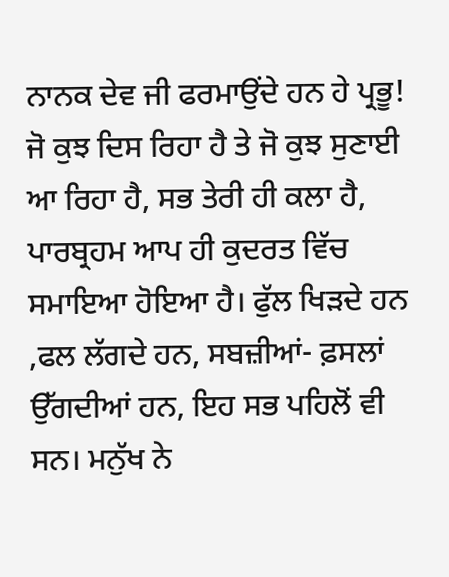ਨਾਨਕ ਦੇਵ ਜੀ ਫਰਮਾਉਂਦੇ ਹਨ ਹੇ ਪ੍ਰਭੂ! ਜੋ ਕੁਝ ਦਿਸ ਰਿਹਾ ਹੈ ਤੇ ਜੋ ਕੁਝ ਸੁਣਾਈ ਆ ਰਿਹਾ ਹੈ, ਸਭ ਤੇਰੀ ਹੀ ਕਲਾ ਹੈ, ਪਾਰਬ੍ਰਹਮ ਆਪ ਹੀ ਕੁਦਰਤ ਵਿੱਚ ਸਮਾਇਆ ਹੋਇਆ ਹੈ। ਫੁੱਲ ਖਿੜਦੇ ਹਨ ,ਫਲ ਲੱਗਦੇ ਹਨ, ਸਬਜ਼ੀਆਂ- ਫ਼ਸਲਾਂ ਉੱਗਦੀਆਂ ਹਨ, ਇਹ ਸਭ ਪਹਿਲੋਂ ਵੀ ਸਨ। ਮਨੁੱਖ ਨੇ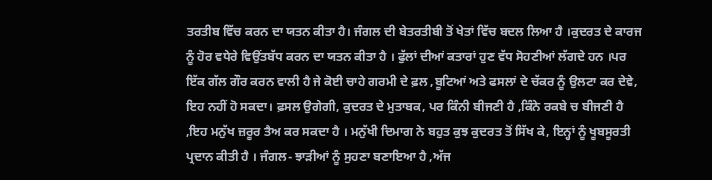ਤਰਤੀਬ ਵਿੱਚ ਕਰਨ ਦਾ ਯਤਨ ਕੀਤਾ ਹੈ। ਜੰਗਲ ਦੀ ਬੇਤਰਤੀਬੀ ਤੋਂ ਖੇਤਾਂ ਵਿੱਚ ਬਦਲ ਲਿਆ ਹੈ ।ਕੁਦਰਤ ਦੇ ਕਾਰਜ ਨੂੰ ਹੋਰ ਵਧੇਰੇ ਵਿਉਂਤਬੱਧ ਕਰਨ ਦਾ ਯਤਨ ਕੀਤਾ ਹੈ । ਫੁੱਲਾਂ ਦੀਆਂ ਕਤਾਰਾਂ ਹੁਣ ਵੱਧ ਸੋਹਣੀਆਂ ਲੱਗਦੇ ਹਨ ।ਪਰ ਇੱਕ ਗੱਲ ਗੌਰ ਕਰਨ ਵਾਲੀ ਹੈ ਜੇ ਕੋਈ ਚਾਹੇ ਗਰਮੀ ਦੇ ਫ਼ਲ ,ਬੂਟਿਆਂ ਅਤੇ ਫਸਲਾਂ ਦੇ ਚੱਕਰ ਨੂੰ ਉਲਟਾ ਕਰ ਦੇਵੇ, ਇਹ ਨਹੀਂ ਹੋ ਸਕਦਾ। ਫ਼ਸਲ ਉਗੇਗੀ, ਕੁਦਰਤ ਦੇ ਮੁਤਾਬਕ, ਪਰ ਕਿੰਨੀ ਬੀਜਣੀ ਹੈ ,ਕਿੰਨੇ ਰਕਬੇ ਚ ਬੀਜਣੀ ਹੈ ,ਇਹ ਮਨੁੱਖ ਜ਼ਰੂਰ ਤੈਅ ਕਰ ਸਕਦਾ ਹੈ । ਮਨੁੱਖੀ ਦਿਮਾਗ ਨੇ ਬਹੁਤ ਕੁਝ ਕੁਦਰਤ ਤੋਂ ਸਿੱਖ ਕੇ, ਇਨ੍ਹਾਂ ਨੂੰ ਖੂਬਸੂਰਤੀ ਪ੍ਰਦਾਨ ਕੀਤੀ ਹੈ । ਜੰਗਲ- ਝਾੜੀਆਂ ਨੂੰ ਸੁਹਣਾ ਬਣਾਇਆ ਹੈ ,ਅੱਜ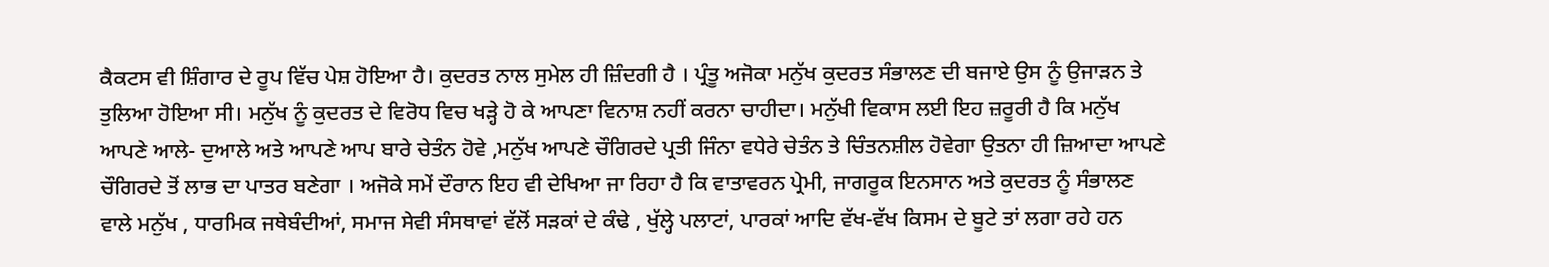ਕੈਕਟਸ ਵੀ ਸ਼ਿੰਗਾਰ ਦੇ ਰੂਪ ਵਿੱਚ ਪੇਸ਼ ਹੋਇਆ ਹੈ। ਕੁਦਰਤ ਨਾਲ ਸੁਮੇਲ ਹੀ ਜ਼ਿੰਦਗੀ ਹੈ । ਪ੍ਰੰਤੂ ਅਜੋਕਾ ਮਨੁੱਖ ਕੁਦਰਤ ਸੰਭਾਲਣ ਦੀ ਬਜਾਏ ਉਸ ਨੂੰ ਉਜਾੜਨ ਤੇ ਤੁਲਿਆ ਹੋਇਆ ਸੀ। ਮਨੁੱਖ ਨੂੰ ਕੁਦਰਤ ਦੇ ਵਿਰੋਧ ਵਿਚ ਖੜ੍ਹੇ ਹੋ ਕੇ ਆਪਣਾ ਵਿਨਾਸ਼ ਨਹੀਂ ਕਰਨਾ ਚਾਹੀਦਾ। ਮਨੁੱਖੀ ਵਿਕਾਸ ਲਈ ਇਹ ਜ਼ਰੂਰੀ ਹੈ ਕਿ ਮਨੁੱਖ ਆਪਣੇ ਆਲੇ- ਦੁਆਲੇ ਅਤੇ ਆਪਣੇ ਆਪ ਬਾਰੇ ਚੇਤੰਨ ਹੋਵੇ ,ਮਨੁੱਖ ਆਪਣੇ ਚੌਗਿਰਦੇ ਪ੍ਰਤੀ ਜਿੰਨਾ ਵਧੇਰੇ ਚੇਤੰਨ ਤੇ ਚਿੰਤਨਸ਼ੀਲ ਹੋਵੇਗਾ ਉਤਨਾ ਹੀ ਜ਼ਿਆਦਾ ਆਪਣੇ ਚੌਗਿਰਦੇ ਤੋਂ ਲਾਭ ਦਾ ਪਾਤਰ ਬਣੇਗਾ । ਅਜੋਕੇ ਸਮੇਂ ਦੌਰਾਨ ਇਹ ਵੀ ਦੇਖਿਆ ਜਾ ਰਿਹਾ ਹੈ ਕਿ ਵਾਤਾਵਰਨ ਪ੍ਰੇਮੀ, ਜਾਗਰੂਕ ਇਨਸਾਨ ਅਤੇ ਕੁਦਰਤ ਨੂੰ ਸੰਭਾਲਣ ਵਾਲੇ ਮਨੁੱਖ , ਧਾਰਮਿਕ ਜਥੇਬੰਦੀਆਂ, ਸਮਾਜ ਸੇਵੀ ਸੰਸਥਾਵਾਂ ਵੱਲੋਂ ਸੜਕਾਂ ਦੇ ਕੰਢੇ , ਖੁੱਲ੍ਹੇ ਪਲਾਟਾਂ, ਪਾਰਕਾਂ ਆਦਿ ਵੱਖ-ਵੱਖ ਕਿਸਮ ਦੇ ਬੂਟੇ ਤਾਂ ਲਗਾ ਰਹੇ ਹਨ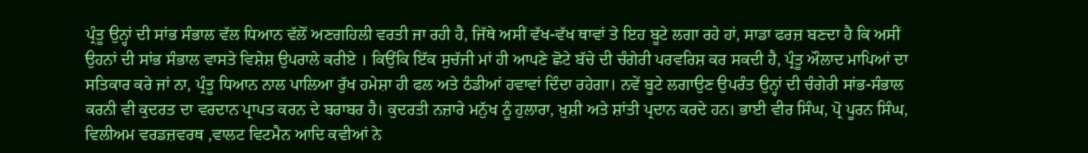ਪ੍ਰੰਤੂ ਉਨ੍ਹਾਂ ਦੀ ਸਾਂਭ ਸੰਭਾਲ ਵੱਲ ਧਿਆਨ ਵੱਲੋਂ ਅਣਗਹਿਲੀ ਵਰਤੀ ਜਾ ਰਹੀ ਹੈ, ਜਿੱਥੇ ਅਸੀਂ ਵੱਖ-ਵੱਖ ਥਾਵਾਂ ਤੇ ਇਹ ਬੂਟੇ ਲਗਾ ਰਹੇ ਹਾਂ, ਸਾਡਾ ਫਰਜ਼ ਬਣਦਾ ਹੈ ਕਿ ਅਸੀਂ ਉਹਨਾਂ ਦੀ ਸਾਂਭ ਸੰਭਾਲ ਵਾਸਤੇ ਵਿਸ਼ੇਸ਼ ਉਪਰਾਲੇ ਕਰੀਏ । ਕਿਉਂਕਿ ਇੱਕ ਸੁਚੱਜੀ ਮਾਂ ਹੀ ਆਪਣੇ ਛੋਟੇ ਬੱਚੇ ਦੀ ਚੰਗੇਰੀ ਪਰਵਰਿਸ਼ ਕਰ ਸਕਦੀ ਹੈ, ਪ੍ਰੰਤੂ ਔਲਾਦ ਮਾਪਿਆਂ ਦਾ ਸਤਿਕਾਰ ਕਰੇ ਜਾਂ ਨਾ, ਪ੍ਰੰਤੂ ਧਿਆਨ ਨਾਲ ਪਾਲਿਆ ਰੁੱਖ ਹਮੇਸ਼ਾ ਹੀ ਫਲ ਅਤੇ ਠੰਡੀਆਂ ਹਵਾਵਾਂ ਦਿੰਦਾ ਰਹੇਗਾ। ਨਵੇਂ ਬੂਟੇ ਲਗਾਉਣ ਉਪਰੰਤ ਉਨ੍ਹਾਂ ਦੀ ਚੰਗੇਰੀ ਸਾਂਭ-ਸੰਭਾਲ ਕਰਨੀ ਵੀ ਕੁਦਰਤ ਦਾ ਵਰਦਾਨ ਪ੍ਰਾਪਤ ਕਰਨ ਦੇ ਬਰਾਬਰ ਹੈ। ਕੁਦਰਤੀ ਨਜ਼ਾਰੇ ਮਨੁੱਖ ਨੂੰ ਹੁਲਾਰਾ, ਖ਼ੁਸ਼ੀ ਅਤੇ ਸ਼ਾਂਤੀ ਪ੍ਰਦਾਨ ਕਰਦੇ ਹਨ। ਭਾਈ ਵੀਰ ਸਿੰਘ, ਪ੍ਰੋ ਪੂਰਨ ਸਿੰਘ, ਵਿਲੀਅਮ ਵਰਡਜ਼ਵਰਥ ,ਵਾਲਟ ਵਿਟਮੈਨ ਆਦਿ ਕਵੀਆਂ ਨੇ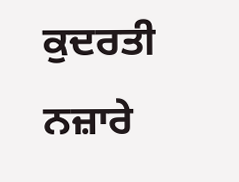ਕੁਦਰਤੀ ਨਜ਼ਾਰੇ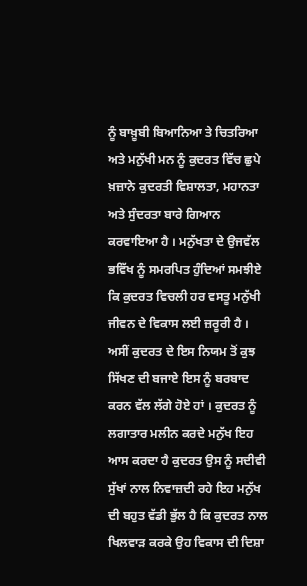ਨੂੰ ਬਾਖ਼ੂਬੀ ਬਿਆਨਿਆ ਤੇ ਚਿਤਰਿਆ ਅਤੇ ਮਨੁੱਖੀ ਮਨ ਨੂੰ ਕੁਦਰਤ ਵਿੱਚ ਛੁਪੇ ਖ਼ਜ਼ਾਨੇ ਕੁਦਰਤੀ ਵਿਸ਼ਾਲਤਾ, ਮਹਾਨਤਾ ਅਤੇ ਸੁੰਦਰਤਾ ਬਾਰੇ ਗਿਆਨ ਕਰਵਾਇਆ ਹੈ । ਮਨੁੱਖਤਾ ਦੇ ਉਜਵੱਲ ਭਵਿੱਖ ਨੂੰ ਸਮਰਪਿਤ ਹੁੰਦਿਆਂ ਸਮਝੀਏ ਕਿ ਕੁਦਰਤ ਵਿਚਲੀ ਹਰ ਵਸਤੂ ਮਨੁੱਖੀ ਜੀਵਨ ਦੇ ਵਿਕਾਸ ਲਈ ਜ਼ਰੂਰੀ ਹੈ । ਅਸੀਂ ਕੁਦਰਤ ਦੇ ਇਸ ਨਿਯਮ ਤੋਂ ਕੁਝ ਸਿੱਖਣ ਦੀ ਬਜਾਏ ਇਸ ਨੂੰ ਬਰਬਾਦ ਕਰਨ ਵੱਲ ਲੱਗੇ ਹੋਏ ਹਾਂ । ਕੁਦਰਤ ਨੂੰ ਲਗਾਤਾਰ ਮਲੀਨ ਕਰਦੇ ਮਨੁੱਖ ਇਹ ਆਸ ਕਰਦਾ ਹੈ ਕੁਦਰਤ ਉਸ ਨੂੰ ਸਦੀਵੀ ਸੁੱਖਾਂ ਨਾਲ ਨਿਵਾਜ਼ਦੀ ਰਹੇ ਇਹ ਮਨੁੱਖ ਦੀ ਬਹੁਤ ਵੱਡੀ ਭੁੱਲ ਹੈ ਕਿ ਕੁਦਰਤ ਨਾਲ ਖਿਲਵਾੜ ਕਰਕੇ ਉਹ ਵਿਕਾਸ ਦੀ ਦਿਸ਼ਾ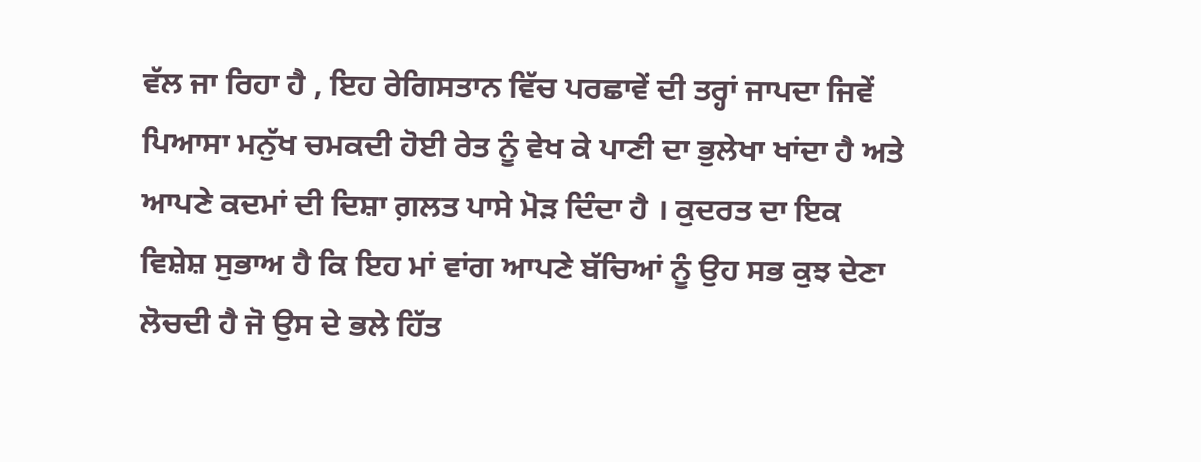ਵੱਲ ਜਾ ਰਿਹਾ ਹੈ , ਇਹ ਰੇਗਿਸਤਾਨ ਵਿੱਚ ਪਰਛਾਵੇਂ ਦੀ ਤਰ੍ਹਾਂ ਜਾਪਦਾ ਜਿਵੇਂ ਪਿਆਸਾ ਮਨੁੱਖ ਚਮਕਦੀ ਹੋਈ ਰੇਤ ਨੂੰ ਵੇਖ ਕੇ ਪਾਣੀ ਦਾ ਭੁਲੇਖਾ ਖਾਂਦਾ ਹੈ ਅਤੇ ਆਪਣੇ ਕਦਮਾਂ ਦੀ ਦਿਸ਼ਾ ਗ਼ਲਤ ਪਾਸੇ ਮੋੜ ਦਿੰਦਾ ਹੈ । ਕੁਦਰਤ ਦਾ ਇਕ ਵਿਸ਼ੇਸ਼ ਸੁਭਾਅ ਹੈ ਕਿ ਇਹ ਮਾਂ ਵਾਂਗ ਆਪਣੇ ਬੱਚਿਆਂ ਨੂੰ ਉਹ ਸਭ ਕੁਝ ਦੇਣਾ ਲੋਚਦੀ ਹੈ ਜੋ ਉਸ ਦੇ ਭਲੇ ਹਿੱਤ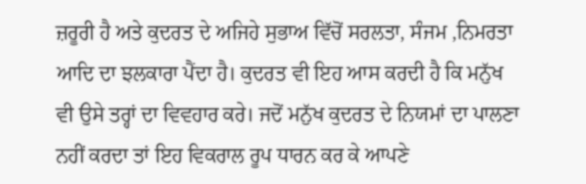ਜ਼ਰੂਰੀ ਹੈ ਅਤੇ ਕੁਦਰਤ ਦੇ ਅਜਿਹੇ ਸੁਭਾਅ ਵਿੱਚੋਂ ਸਰਲਤਾ, ਸੰਜਮ ,ਨਿਮਰਤਾ ਆਦਿ ਦਾ ਝਲਕਾਰਾ ਪੈਂਦਾ ਹੈ। ਕੁਦਰਤ ਵੀ ਇਹ ਆਸ ਕਰਦੀ ਹੈ ਕਿ ਮਨੁੱਖ ਵੀ ਉਸੇ ਤਰ੍ਹਾਂ ਦਾ ਵਿਵਹਾਰ ਕਰੇ। ਜਦੋਂ ਮਨੁੱਖ ਕੁਦਰਤ ਦੇ ਨਿਯਮਾਂ ਦਾ ਪਾਲਣਾ ਨਹੀਂ ਕਰਦਾ ਤਾਂ ਇਹ ਵਿਕਰਾਲ ਰੂਪ ਧਾਰਨ ਕਰ ਕੇ ਆਪਣੇ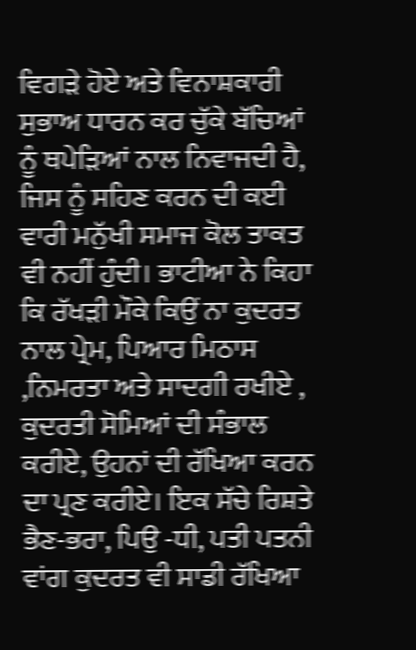ਵਿਗੜੇ ਹੋਏ ਅਤੇ ਵਿਨਾਸ਼ਕਾਰੀ ਸੁਭਾਅ ਧਾਰਨ ਕਰ ਚੁੱਕੇ ਬੱਚਿਆਂ ਨੂੰ ਥਪੇਡ਼ਿਆਂ ਨਾਲ ਨਿਵਾਜਦੀ ਹੈ, ਜਿਸ ਨੂੰ ਸਹਿਣ ਕਰਨ ਦੀ ਕਈ ਵਾਰੀ ਮਨੁੱਖੀ ਸਮਾਜ ਕੋਲ ਤਾਕਤ ਵੀ ਨਹੀਂ ਹੁੰਦੀ। ਭਾਟੀਆ ਨੇ ਕਿਹਾ ਕਿ ਰੱਖੜੀ ਮੌਕੇ ਕਿਉਂ ਨਾ ਕੁਦਰਤ ਨਾਲ ਪ੍ਰੇਮ, ਪਿਆਰ ਮਿਠਾਸ ,ਨਿਮਰਤਾ ਅਤੇ ਸਾਦਗੀ ਰਖੀਏ , ਕੁਦਰਤੀ ਸੋਮਿਆਂ ਦੀ ਸੰਭਾਲ ਕਰੀਏ, ਉਹਨਾਂ ਦੀ ਰੱਖਿਆ ਕਰਨ ਦਾ ਪ੍ਰਣ ਕਰੀਏ। ਇਕ ਸੱਚੇ ਰਿਸ਼ਤੇ ਭੈਣ-ਭਰਾ, ਪਿਉ -ਧੀ, ਪਤੀ ਪਤਨੀ ਵਾਂਗ ਕੁਦਰਤ ਵੀ ਸਾਡੀ ਰੱਖਿਆ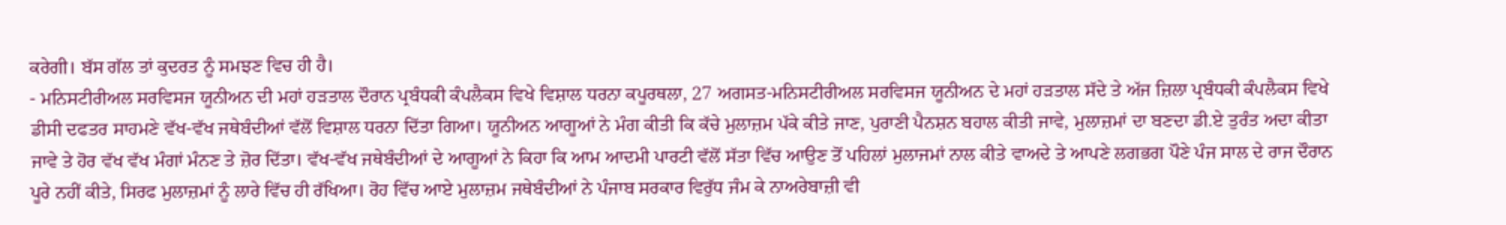ਕਰੇਗੀ। ਬੱਸ ਗੱਲ ਤਾਂ ਕੁਦਰਤ ਨੂੰ ਸਮਝਣ ਵਿਚ ਹੀ ਹੈ।
- ਮਨਿਸਟੀਰੀਅਲ ਸਰਵਿਸਜ ਯੂਨੀਅਨ ਦੀ ਮਹਾਂ ਹੜਤਾਲ ਦੌਰਾਨ ਪ੍ਰਬੰਧਕੀ ਕੰਪਲੈਕਸ ਵਿਖੇ ਵਿਸ਼ਾਲ ਧਰਨਾ ਕਪੂਰਥਲਾ, 27 ਅਗਸਤ-ਮਨਿਸਟੀਰੀਅਲ ਸਰਵਿਸਜ ਯੂਨੀਅਨ ਦੇ ਮਹਾਂ ਹੜਤਾਲ ਸੱਦੇ ਤੇ ਅੱਜ ਜ਼ਿਲਾ ਪ੍ਰਬੰਧਕੀ ਕੰਪਲੈਕਸ ਵਿਖੇ ਡੀਸੀ ਦਫਤਰ ਸਾਹਮਣੇ ਵੱਖ-ਵੱਖ ਜਥੇਬੰਦੀਆਂ ਵੱਲੋਂ ਵਿਸ਼ਾਲ ਧਰਨਾ ਦਿੱਤਾ ਗਿਆ। ਯੂਨੀਅਨ ਆਗੂਆਂ ਨੇ ਮੰਗ ਕੀਤੀ ਕਿ ਕੱਚੇ ਮੁਲਾਜ਼ਮ ਪੱਕੇ ਕੀਤੇ ਜਾਣ, ਪੁਰਾਣੀ ਪੈਨਸ਼ਨ ਬਹਾਲ ਕੀਤੀ ਜਾਵੇ, ਮੁਲਾਜ਼ਮਾਂ ਦਾ ਬਣਦਾ ਡੀ.ਏ ਤੁਰੰਤ ਅਦਾ ਕੀਤਾ ਜਾਵੇ ਤੇ ਹੋਰ ਵੱਖ ਵੱਖ ਮੰਗਾਂ ਮੰਨਣ ਤੇ ਜ਼ੋਰ ਦਿੱਤਾ। ਵੱਖ-ਵੱਖ ਜਥੇਬੰਦੀਆਂ ਦੇ ਆਗੂਆਂ ਨੇ ਕਿਹਾ ਕਿ ਆਮ ਆਦਮੀ ਪਾਰਟੀ ਵੱਲੋਂ ਸੱਤਾ ਵਿੱਚ ਆਉਣ ਤੋਂ ਪਹਿਲਾਂ ਮੁਲਾਜਮਾਂ ਨਾਲ ਕੀਤੇ ਵਾਅਦੇ ਤੇ ਆਪਣੇ ਲਗਭਗ ਪੌਣੇ ਪੰਜ ਸਾਲ ਦੇ ਰਾਜ ਦੌਰਾਨ ਪੂਰੇ ਨਹੀਂ ਕੀਤੇ, ਸਿਰਫ ਮੁਲਾਜ਼ਮਾਂ ਨੂੰ ਲਾਰੇ ਵਿੱਚ ਹੀ ਰੱਖਿਆ। ਰੋਹ ਵਿੱਚ ਆਏ ਮੁਲਾਜ਼ਮ ਜਥੇਬੰਦੀਆਂ ਨੇ ਪੰਜਾਬ ਸਰਕਾਰ ਵਿਰੁੱਧ ਜੰਮ ਕੇ ਨਾਅਰੇਬਾਜ਼ੀ ਵੀ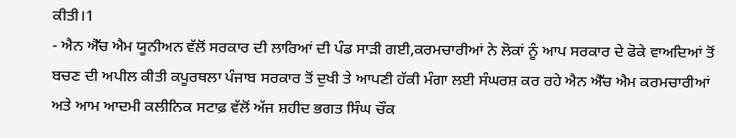ਕੀਤੀ।1
- ਐਨ ਐੱਚ ਐਮ ਯੂਨੀਅਨ ਵੱਲੋਂ ਸਰਕਾਰ ਦੀ ਲਾਰਿਆਂ ਦੀ ਪੰਡ ਸਾੜੀ ਗਈ,ਕਰਮਚਾਰੀਆਂ ਨੇ ਲੋਕਾਂ ਨੂੰ ਆਪ ਸਰਕਾਰ ਦੇ ਫੋਕੇ ਵਾਅਦਿਆਂ ਤੋਂ ਬਚਣ ਦੀ ਅਪੀਲ ਕੀਤੀ ਕਪੂਰਥਲਾ ਪੰਜਾਬ ਸਰਕਾਰ ਤੋਂ ਦੁਖੀ ਤੇ ਆਪਣੀ ਹੱਕੀ ਮੰਗਾ ਲਈ ਸੰਘਰਸ਼ ਕਰ ਰਹੇ ਐਨ ਐੱਚ ਐਮ ਕਰਮਚਾਰੀਆਂ ਅਤੇ ਆਮ ਆਦਮੀ ਕਲੀਨਿਕ ਸਟਾਫ਼ ਵੱਲੋਂ ਅੱਜ ਸ਼ਹੀਦ ਭਗਤ ਸਿੰਘ ਚੌਕ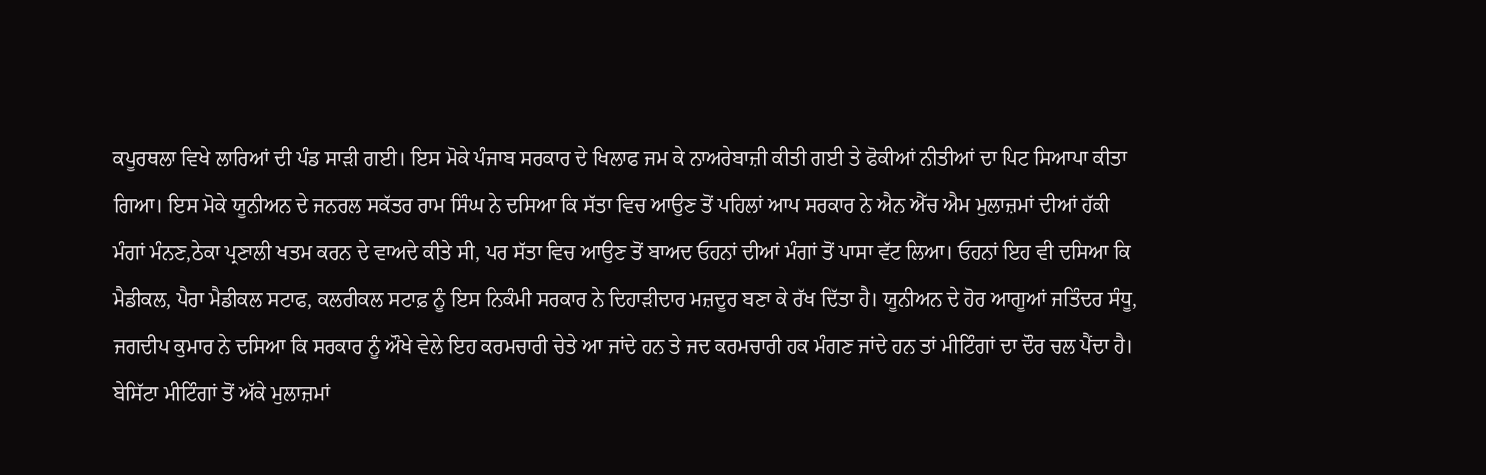ਕਪੂਰਥਲਾ ਵਿਖੇ ਲਾਰਿਆਂ ਦੀ ਪੰਡ ਸਾੜੀ ਗਈ। ਇਸ ਮੋਕੇ ਪੰਜਾਬ ਸਰਕਾਰ ਦੇ ਖਿਲਾਫ ਜਮ ਕੇ ਨਾਅਰੇਬਾਜ਼ੀ ਕੀਤੀ ਗਈ ਤੇ ਫੋਕੀਆਂ ਨੀਤੀਆਂ ਦਾ ਪਿਟ ਸਿਆਪਾ ਕੀਤਾ ਗਿਆ। ਇਸ ਮੋਕੇ ਯੂਨੀਅਨ ਦੇ ਜਨਰਲ ਸਕੱਤਰ ਰਾਮ ਸਿੰਘ ਨੇ ਦਸਿਆ ਕਿ ਸੱਤਾ ਵਿਚ ਆਉਣ ਤੋਂ ਪਹਿਲਾਂ ਆਪ ਸਰਕਾਰ ਨੇ ਐਨ ਐੱਚ ਐਮ ਮੁਲਾਜ਼ਮਾਂ ਦੀਆਂ ਹੱਕੀ ਮੰਗਾਂ ਮੰਨਣ,ਠੇਕਾ ਪ੍ਰਣਾਲੀ ਖਤਮ ਕਰਨ ਦੇ ਵਾਅਦੇ ਕੀਤੇ ਸੀ, ਪਰ ਸੱਤਾ ਵਿਚ ਆਉਣ ਤੋਂ ਬਾਅਦ ਓਹਨਾਂ ਦੀਆਂ ਮੰਗਾਂ ਤੋਂ ਪਾਸਾ ਵੱਟ ਲਿਆ। ਓਹਨਾਂ ਇਹ ਵੀ ਦਸਿਆ ਕਿ ਮੈਡੀਕਲ, ਪੈਰਾ ਮੈਡੀਕਲ ਸਟਾਫ, ਕਲਰੀਕਲ ਸਟਾਫ਼ ਨੂੰ ਇਸ ਨਿਕੰਮੀ ਸਰਕਾਰ ਨੇ ਦਿਹਾੜੀਦਾਰ ਮਜ਼ਦੂਰ ਬਣਾ ਕੇ ਰੱਖ ਦਿੱਤਾ ਹੈ। ਯੂਨੀਅਨ ਦੇ ਹੋਰ ਆਗੂਆਂ ਜਤਿੰਦਰ ਸੰਧੂ, ਜਗਦੀਪ ਕੁਮਾਰ ਨੇ ਦਸਿਆ ਕਿ ਸਰਕਾਰ ਨੂੰ ਔਖੇ ਵੇਲੇ ਇਹ ਕਰਮਚਾਰੀ ਚੇਤੇ ਆ ਜਾਂਦੇ ਹਨ ਤੇ ਜਦ ਕਰਮਚਾਰੀ ਹਕ ਮੰਗਣ ਜਾਂਦੇ ਹਨ ਤਾਂ ਮੀਟਿੰਗਾਂ ਦਾ ਦੌਰ ਚਲ ਪੈਂਦਾ ਹੈ। ਬੇਸਿੱਟਾ ਮੀਟਿੰਗਾਂ ਤੋਂ ਅੱਕੇ ਮੁਲਾਜ਼ਮਾਂ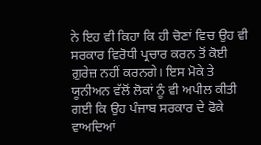ਨੇ ਇਹ ਵੀ ਕਿਹਾ ਕਿ ਹੀ ਚੋਣਾਂ ਵਿਚ ਉਹ ਵੀ ਸਰਕਾਰ ਵਿਰੋਧੀ ਪ੍ਰਚਾਰ ਕਰਨ ਤੋਂ ਕੋਈ ਗ਼ੁਰੇਜ਼ ਨਹੀਂ ਕਰਨਗੇ। ਇਸ ਮੋਕੇ ਤੇ ਯੂਨੀਅਨ ਵੱਲੋਂ ਲੋਕਾਂ ਨੂੰ ਵੀ ਅਪੀਲ ਕੀਤੀ ਗਈ ਕਿ ਉਹ ਪੰਜਾਬ ਸਰਕਾਰ ਦੇ ਫੋਕੇ ਵਾਅਦਿਆਂ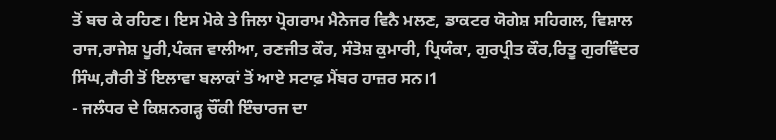ਤੋਂ ਬਚ ਕੇ ਰਹਿਣ। ਇਸ ਮੋਕੇ ਤੇ ਜਿਲਾ ਪ੍ਰੋਗਰਾਮ ਮੈਨੇਜਰ ਵਿਨੈ ਮਲਣ, ਡਾਕਟਰ ਯੋਗੇਸ਼ ਸਹਿਗਲ, ਵਿਸ਼ਾਲ ਰਾਜ,ਰਾਜੇਸ਼ ਪੂਰੀ,ਪੰਕਜ ਵਾਲੀਆ, ਰਣਜੀਤ ਕੌਰ, ਸੰਤੋਸ਼ ਕੁਮਾਰੀ, ਪ੍ਰਿਯੰਕਾ, ਗੁਰਪ੍ਰੀਤ ਕੌਰ,ਰਿਤੂ ਗੁਰਵਿੰਦਰ ਸਿੰਘ,ਗੈਰੀ ਤੋਂ ਇਲਾਵਾ ਬਲਾਕਾਂ ਤੋਂ ਆਏ ਸਟਾਫ਼ ਮੈਂਬਰ ਹਾਜ਼ਰ ਸਨ।1
- ਜਲੰਧਰ ਦੇ ਕਿਸ਼ਨਗੜ੍ਹ ਚੌਂਕੀ ਇੰਚਾਰਜ ਦਾ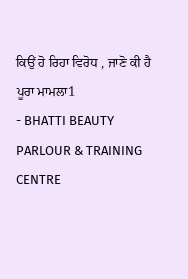ਕਿਉਂ ਹੋ ਰਿਹਾ ਵਿਰੋਧ , ਜਾਣੋ ਕੀ ਹੈ ਪੂਰਾ ਮਾਮਲਾ1
- BHATTI BEAUTY PARLOUR & TRAINING CENTRE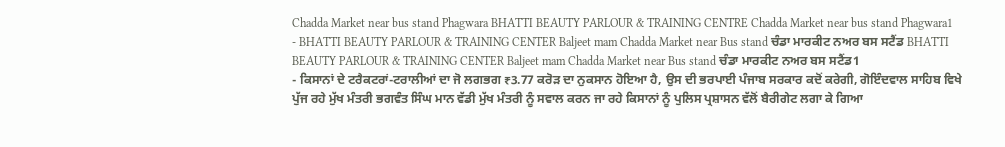Chadda Market near bus stand Phagwara BHATTI BEAUTY PARLOUR & TRAINING CENTRE Chadda Market near bus stand Phagwara1
- BHATTI BEAUTY PARLOUR & TRAINING CENTER Baljeet mam Chadda Market near Bus stand ਚੰਡਾ ਮਾਰਕੀਟ ਨਅਰ ਬਸ ਸਟੈਂਡ BHATTI BEAUTY PARLOUR & TRAINING CENTER Baljeet mam Chadda Market near Bus stand ਚੰਡਾ ਮਾਰਕੀਟ ਨਅਰ ਬਸ ਸਟੈਂਡ1
- ਕਿਸਾਨਾਂ ਦੇ ਟਰੈਕਟਰਾਂ-ਟਰਾਲੀਆਂ ਦਾ ਜੋ ਲਗਭਗ ₹3.77 ਕਰੋੜ ਦਾ ਨੁਕਸਾਨ ਹੋਇਆ ਹੈ, ਉਸ ਦੀ ਭਰਪਾਈ ਪੰਜਾਬ ਸਰਕਾਰ ਕਦੋਂ ਕਰੇਗੀ, ਗੋਇੰਦਵਾਲ ਸਾਹਿਬ ਵਿਖੇ ਪੁੱਜ ਰਹੇ ਮੁੱਖ ਮੰਤਰੀ ਭਗਵੰਤ ਸਿੰਘ ਮਾਨ ਵੱਡੀ ਮੁੱਖ ਮੰਤਰੀ ਨੂੰ ਸਵਾਲ ਕਰਨ ਜਾ ਰਹੇ ਕਿਸਾਨਾਂ ਨੂੰ ਪੁਲਿਸ ਪ੍ਰਸ਼ਾਸਨ ਵੱਲੋਂ ਬੈਰੀਗੇਟ ਲਗਾ ਕੇ ਗਿਆ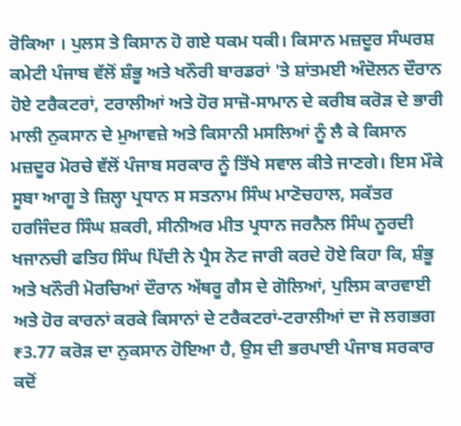ਰੋਕਿਆ । ਪੁਲਸ ਤੇ ਕਿਸਾਨ ਹੋ ਗਏ ਧਕਮ ਧਕੀ। ਕਿਸਾਨ ਮਜ਼ਦੂਰ ਸੰਘਰਸ਼ ਕਮੇਟੀ ਪੰਜਾਬ ਵੱਲੋਂ ਸ਼ੰਭੂ ਅਤੇ ਖਨੌਰੀ ਬਾਰਡਰਾਂ 'ਤੇ ਸ਼ਾਂਤਮਈ ਅੰਦੋਲਨ ਦੌਰਾਨ ਹੋਏ ਟਰੈਕਟਰਾਂ, ਟਰਾਲੀਆਂ ਅਤੇ ਹੋਰ ਸਾਜ਼ੋ-ਸਾਮਾਨ ਦੇ ਕਰੀਬ ਕਰੋੜ ਦੇ ਭਾਰੀ ਮਾਲੀ ਨੁਕਸਾਨ ਦੇ ਮੁਆਵਜ਼ੇ ਅਤੇ ਕਿਸਾਨੀ ਮਸਲਿਆਂ ਨੂੰ ਲੈ ਕੇ ਕਿਸਾਨ ਮਜ਼ਦੂਰ ਮੋਰਚੇ ਵੱਲੋਂ ਪੰਜਾਬ ਸਰਕਾਰ ਨੂੰ ਤਿੱਖੇ ਸਵਾਲ ਕੀਤੇ ਜਾਣਗੇ। ਇਸ ਮੌਕੇ ਸੂਬਾ ਆਗੂ ਤੇ ਜ਼ਿਲ੍ਹਾ ਪ੍ਰਧਾਨ ਸ ਸਤਨਾਮ ਸਿੰਘ ਮਾਣੋਚਹਾਲ, ਸਕੱਤਰ ਹਰਜਿੰਦਰ ਸਿੰਘ ਸ਼ਕਰੀ, ਸੀਨੀਅਰ ਮੀਤ ਪ੍ਰਧਾਨ ਜਰਨੈਲ ਸਿੰਘ ਨੂਰਦੀ ਖਜਾਨਚੀ ਫਤਿਹ ਸਿੰਘ ਪਿੱਦੀ ਨੇ ਪ੍ਰੈਸ ਨੋਟ ਜਾਰੀ ਕਰਦੇ ਹੋਏ ਕਿਹਾ ਕਿ, ਸ਼ੰਭੂ ਅਤੇ ਖਨੌਰੀ ਮੋਰਚਿਆਂ ਦੌਰਾਨ ਅੱਥਰੂ ਗੈਸ ਦੇ ਗੋਲਿਆਂ, ਪੁਲਿਸ ਕਾਰਵਾਈ ਅਤੇ ਹੋਰ ਕਾਰਨਾਂ ਕਰਕੇ ਕਿਸਾਨਾਂ ਦੇ ਟਰੈਕਟਰਾਂ-ਟਰਾਲੀਆਂ ਦਾ ਜੋ ਲਗਭਗ ₹3.77 ਕਰੋੜ ਦਾ ਨੁਕਸਾਨ ਹੋਇਆ ਹੈ, ਉਸ ਦੀ ਭਰਪਾਈ ਪੰਜਾਬ ਸਰਕਾਰ ਕਦੋਂ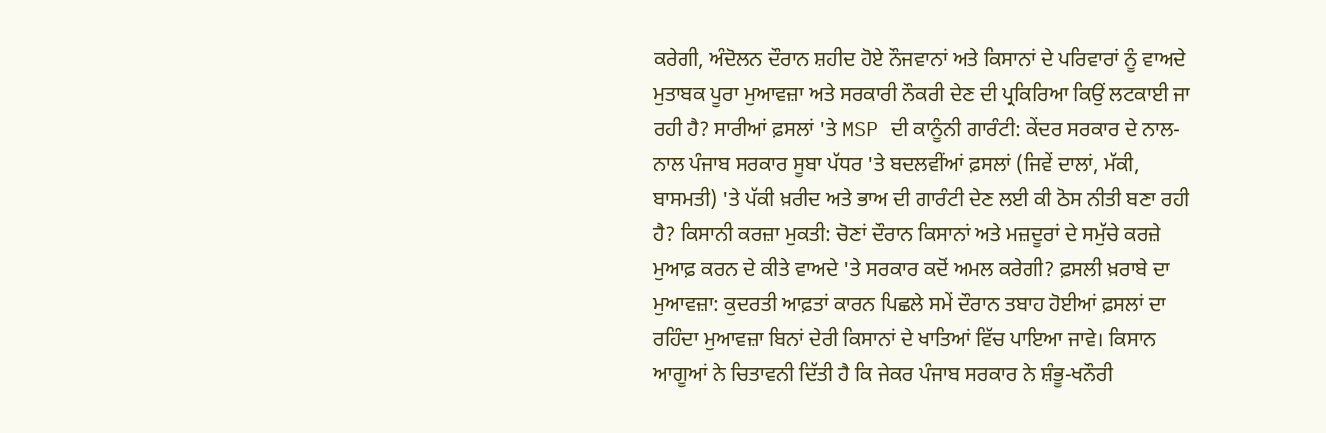ਕਰੇਗੀ, ਅੰਦੋਲਨ ਦੌਰਾਨ ਸ਼ਹੀਦ ਹੋਏ ਨੌਜਵਾਨਾਂ ਅਤੇ ਕਿਸਾਨਾਂ ਦੇ ਪਰਿਵਾਰਾਂ ਨੂੰ ਵਾਅਦੇ ਮੁਤਾਬਕ ਪੂਰਾ ਮੁਆਵਜ਼ਾ ਅਤੇ ਸਰਕਾਰੀ ਨੌਕਰੀ ਦੇਣ ਦੀ ਪ੍ਰਕਿਰਿਆ ਕਿਉਂ ਲਟਕਾਈ ਜਾ ਰਹੀ ਹੈ? ਸਾਰੀਆਂ ਫ਼ਸਲਾਂ 'ਤੇ MSP ਦੀ ਕਾਨੂੰਨੀ ਗਾਰੰਟੀ: ਕੇਂਦਰ ਸਰਕਾਰ ਦੇ ਨਾਲ-ਨਾਲ ਪੰਜਾਬ ਸਰਕਾਰ ਸੂਬਾ ਪੱਧਰ 'ਤੇ ਬਦਲਵੀਂਆਂ ਫ਼ਸਲਾਂ (ਜਿਵੇਂ ਦਾਲਾਂ, ਮੱਕੀ, ਬਾਸਮਤੀ) 'ਤੇ ਪੱਕੀ ਖ਼ਰੀਦ ਅਤੇ ਭਾਅ ਦੀ ਗਾਰੰਟੀ ਦੇਣ ਲਈ ਕੀ ਠੋਸ ਨੀਤੀ ਬਣਾ ਰਹੀ ਹੈ? ਕਿਸਾਨੀ ਕਰਜ਼ਾ ਮੁਕਤੀ: ਚੋਣਾਂ ਦੌਰਾਨ ਕਿਸਾਨਾਂ ਅਤੇ ਮਜ਼ਦੂਰਾਂ ਦੇ ਸਮੁੱਚੇ ਕਰਜ਼ੇ ਮੁਆਫ਼ ਕਰਨ ਦੇ ਕੀਤੇ ਵਾਅਦੇ 'ਤੇ ਸਰਕਾਰ ਕਦੋਂ ਅਮਲ ਕਰੇਗੀ? ਫ਼ਸਲੀ ਖ਼ਰਾਬੇ ਦਾ ਮੁਆਵਜ਼ਾ: ਕੁਦਰਤੀ ਆਫ਼ਤਾਂ ਕਾਰਨ ਪਿਛਲੇ ਸਮੇਂ ਦੌਰਾਨ ਤਬਾਹ ਹੋਈਆਂ ਫ਼ਸਲਾਂ ਦਾ ਰਹਿੰਦਾ ਮੁਆਵਜ਼ਾ ਬਿਨਾਂ ਦੇਰੀ ਕਿਸਾਨਾਂ ਦੇ ਖਾਤਿਆਂ ਵਿੱਚ ਪਾਇਆ ਜਾਵੇ। ਕਿਸਾਨ ਆਗੂਆਂ ਨੇ ਚਿਤਾਵਨੀ ਦਿੱਤੀ ਹੈ ਕਿ ਜੇਕਰ ਪੰਜਾਬ ਸਰਕਾਰ ਨੇ ਸ਼ੰਭੂ-ਖਨੌਰੀ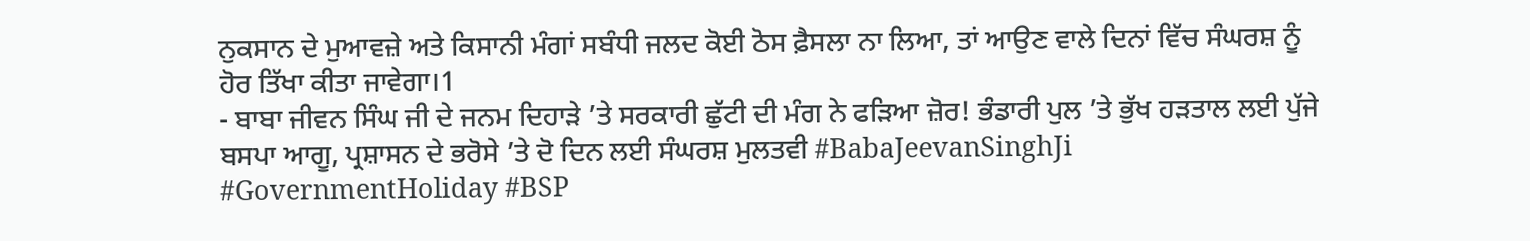ਨੁਕਸਾਨ ਦੇ ਮੁਆਵਜ਼ੇ ਅਤੇ ਕਿਸਾਨੀ ਮੰਗਾਂ ਸਬੰਧੀ ਜਲਦ ਕੋਈ ਠੋਸ ਫ਼ੈਸਲਾ ਨਾ ਲਿਆ, ਤਾਂ ਆਉਣ ਵਾਲੇ ਦਿਨਾਂ ਵਿੱਚ ਸੰਘਰਸ਼ ਨੂੰ ਹੋਰ ਤਿੱਖਾ ਕੀਤਾ ਜਾਵੇਗਾ।1
- ਬਾਬਾ ਜੀਵਨ ਸਿੰਘ ਜੀ ਦੇ ਜਨਮ ਦਿਹਾੜੇ ’ਤੇ ਸਰਕਾਰੀ ਛੁੱਟੀ ਦੀ ਮੰਗ ਨੇ ਫੜਿਆ ਜ਼ੋਰ! ਭੰਡਾਰੀ ਪੁਲ ’ਤੇ ਭੁੱਖ ਹੜਤਾਲ ਲਈ ਪੁੱਜੇ ਬਸਪਾ ਆਗੂ, ਪ੍ਰਸ਼ਾਸਨ ਦੇ ਭਰੋਸੇ ’ਤੇ ਦੋ ਦਿਨ ਲਈ ਸੰਘਰਸ਼ ਮੁਲਤਵੀ #BabaJeevanSinghJi #GovernmentHoliday #BSP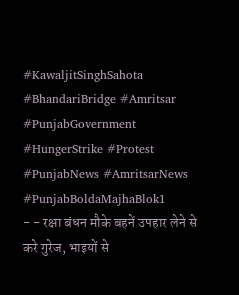#KawaljitSinghSahota #BhandariBridge #Amritsar #PunjabGovernment #HungerStrike #Protest #PunjabNews #AmritsarNews #PunjabBoldaMajhaBlok1
- - रक्षा बंधन मौके बहनें उपहार लेने से करे गुरेज, भाइयों से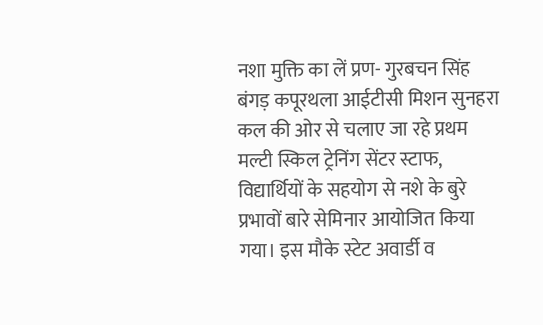नशा मुक्ति का लें प्रण- गुरबचन सिंह बंगड़ कपूरथला आईटीसी मिशन सुनहरा कल की ओर से चलाए जा रहे प्रथम मल्टी स्किल ट्रेनिंग सेंटर स्टाफ, विद्यार्थियों के सहयोग से नशे के बुरे प्रभावों बारे सेमिनार आयोजित किया गया। इस मौके स्टेट अवार्डी व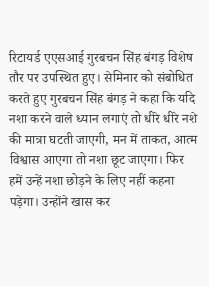रिटायर्ड एएसआई गुरबचन सिंह बंगड़ विशेष तौर पर उपस्थित हुए। सेमिनार को संबोधित करते हुए गुरबचन सिंह बंगड़ ने कहा कि यदि नशा करने वाले ध्यान लगाएं तो धीरे धीरे नशे की मात्रा घटती जाएगी, मन में ताकत, आत्म विश्वास आएगा तो नशा छूट जाएगा। फिर हमें उन्हें नशा छोड़ने के लिए नहीं कहना पड़ेगा। उन्होंने खास कर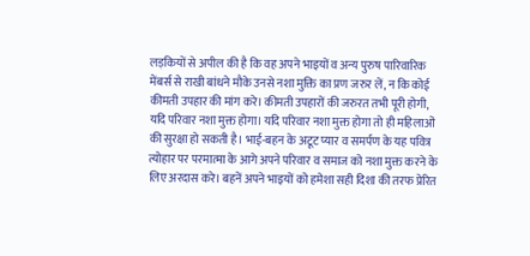लड़कियों से अपील की है कि वह अपने भाइयों व अन्य पुरुष पारिवारिक मेंबर्स से राखी बांधने मौके उनसे नशा मुक्ति का प्रण जरुर लें, न कि कोई कीमती उपहार की मांग करे। कीमती उपहारों की जरुरत तभी पूरी होगी, यदि परिवार नशा मुक्त होगा। यदि परिवार नशा मुक्त होगा तो ही महिलाओं की सुरक्षा हो सकती है। भाई-बहन के अटूट प्यार व समर्पण के यह पवित्र त्योहार पर परमात्मा के आगे अपने परिवार व समाज को नशा मुक्त करने के लिए अरदास करे। बहनें अपने भाइयों को हमेशा सही दिशा की तरफ प्रेरित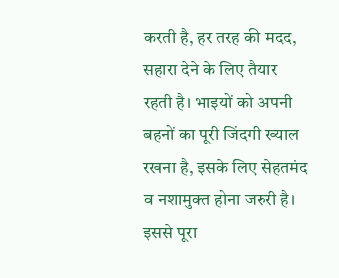करती है, हर तरह की मदद, सहारा देने के लिए तैयार रहती है। भाइयों को अपनी बहनों का पूरी जिंदगी ख्याल रखना है, इसके लिए सेहतमंद व नशामुक्त होना जरुरी है। इससे पूरा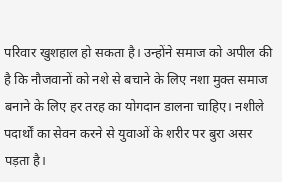परिवार खुशहाल हो सकता है। उन्होंने समाज को अपील की है कि नौजवानों को नशे से बचाने के लिए नशा मुक्त समाज बनाने के लिए हर तरह का योगदान डालना चाहिए। नशीले पदार्थों का सेवन करने से युवाओं के शरीर पर बुरा असर पड़ता है।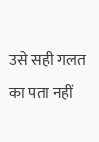उसे सही गलत का पता नहीं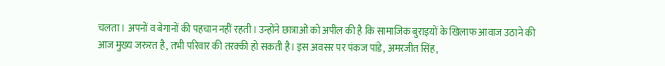चलता। अपनों व बेगानों की पहचान नहीं रहती। उन्होंने छात्राओं को अपील की है कि सामाजिक बुराइयों के खिलाफ आवाज उठाने की आज मुख्य जरुरत है, तभी परिवार की तरक्की हो सकती है। इस अवसर पर पंकज पांडे, अमरजीत सिंह,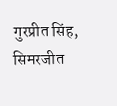गुरप्रीत सिंह, सिमरजीत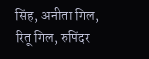सिंह, अनीता गिल, रितू गिल, रुपिंदर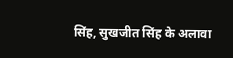सिंह, सुखजीत सिंह के अलावा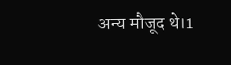अन्य मौजूद थे।1